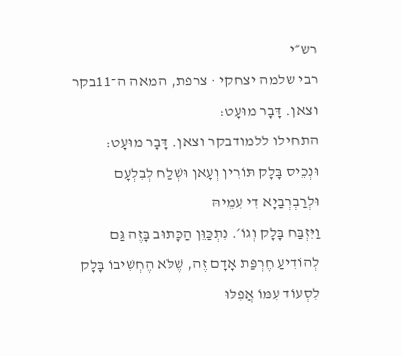רש״י
רבי שלמה יצחקי · צרפת, המאה ה־11בקר וצאן. דָּבָר מוּעָט:
התחילו ללמודבקר וצאן. דָּבָר מוּעָט:
וּנְכֵיס בָּלָק תּוֹרִין וְעָאן וּשְׁלַח לְבִלְעָם וּלְרַבְרְבַיָא דִי עִמֵיהּ
וַיִּזְבַּח בָּלָק וְגוֹ׳. נִתְכַּוֵּן הַכָּתוּב בָּזֶה גַּם לְהוֹדִיעַ חֶרְפַּת אָדָם זֶה, שֶׁלֹּא הֶחְשִׁיבוֹ בָּלָק לִסְעוֹד עִמּוֹ אֲפִלּוּ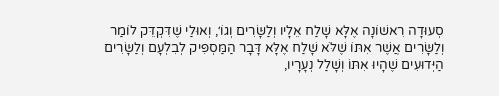סְעוּדָה רִאשׁוֹנָה אֶלָּא שָׁלַח אֵלָיו וְלַשָּׂרִים וְגוֹ׳, וְאוּלַי שֶׁדִּקְדֵּק לוֹמַר וְלַשָּׂרִים אֲשֶׁר אִתּוֹ שֶׁלֹּא שָׁלַח אֶלָּא דָּבָר הַמַּסְפִּיק לְבִלְעָם וְלַשָּׂרִים הַיְּדוּעִים שֶׁהָיוּ אִתּוֹ וְשָׁלַל נְעָרָיו,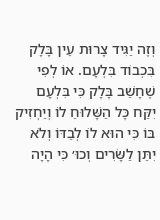וְזֶה יַגִּיד צָרוּת עֵין בָּלָק בִּכְבוֹד בִּלְעָם. אוֹ לְפִי שֶׁחָשַׁב בָּלָק כִּי בִּלְעָם יִקַּח כָּל הַשָּׁלוּחַ לוֹ וְיַחְזִיק בּוֹ כִּי הוּא לוֹ לְבַדּוֹ וְלֹא יִתֵּן לַשָּׂרִים וְכוּ׳ כִּי הָיָה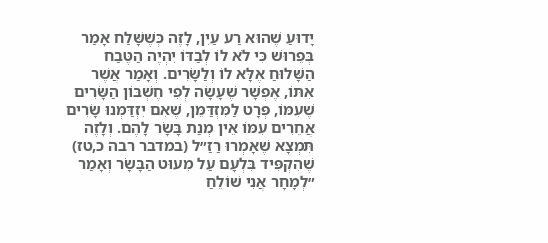יָדוּעַ שֶׁהוּא רַע עַיִן, לָזֶה כְּשֶׁשָּׁלַח אָמַר בְּפֵרוּשׁ כִּי לֹא לוֹ לְבַדּוֹ יִהְיֶה הַטֶּבַח הַשָּׁלוּחַ אֶלָּא לוֹ וְלַשָּׂרִים. וְאָמַר אֲשֶׁר אִתּוֹ, אֶפְשָׁר שֶׁעָשָׂה לְפִי חֶשְׁבּוֹן הַשָּׂרִים שֶׁעִמּוֹ, פְּרָט לַמִּזְדַּמֵּן, שֶׁאִם יִזְדַּמְּנוּ שָׂרִים אֲחֵרִים עִמּוֹ אֵין מְנַת בָּשָׂר לָהֶם. וְלָזֶה תִּמְצָא שֶׁאָמְרוּ רַזַ״ל (במדבר רבה כ,טז) שֶׁהִקְפִּיד בִּלְעָם עַל מִעוּט הַבָּשָׂר וְאָמַר ״לְמָחָר אֲנִי שׁוֹלֵחַ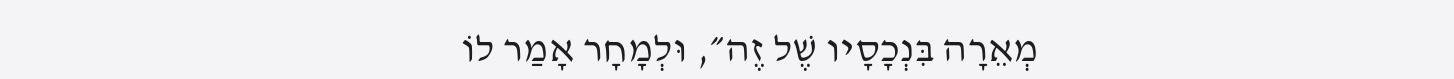מְאֵרָה בִּנְכָסָיו שֶׁל זֶה״, וּלְמָחָר אָמַר לוֹ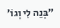״בְּנֵה לִי וְגוֹ׳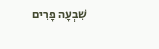שִׁבְעָה פָרִים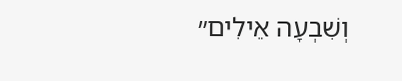וְשִׁבְעָה אֵילִים״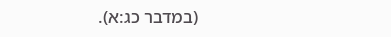(במדבר כג:א).